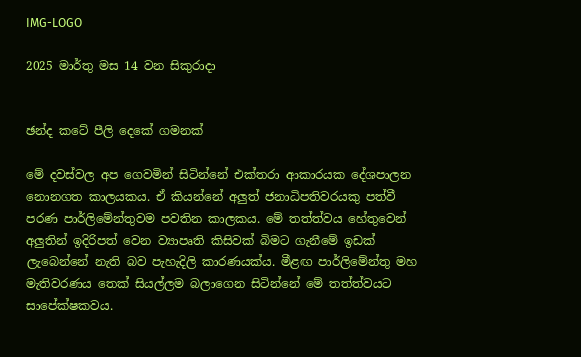IMG-LOGO

2025 මාර්තු මස 14 වන සිකුරාදා


ඡන්ද කටේ පීලි දෙකේ ගමනක්

මේ දවස්වල අප ගෙවමින් සිටින්නේ එක්තරා ආකාරයක දේශපාලන නොනගත කාලයකය. ඒ කියන්නේ අලුත් ජනාධිපතිවරයකු පත්වී පරණ පාර්ලිමේන්තුවම පවතින කාලකය. මේ තත්ත්වය හේතුවෙන් අලුතින් ඉදිරිපත් වෙන ව්‍යාපෘති කිසිවක් බිමට ගැනීමේ ඉඩක් ලැබෙන්නේ නැති බව පැහැදිලි කාරණයක්ය. මීළඟ පාර්ලිමේන්තු මහ මැතිවරණය තෙක් සියල්ලම බලාගෙන සිටින්නේ මේ තත්ත්වයට සාපේක්ෂකවය.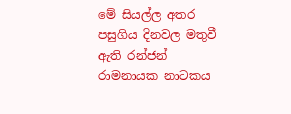මේ සියල්ල අතර පසුගිය දිනවල මතුවී ඇති රන්ජන් රාමනායක නාටකය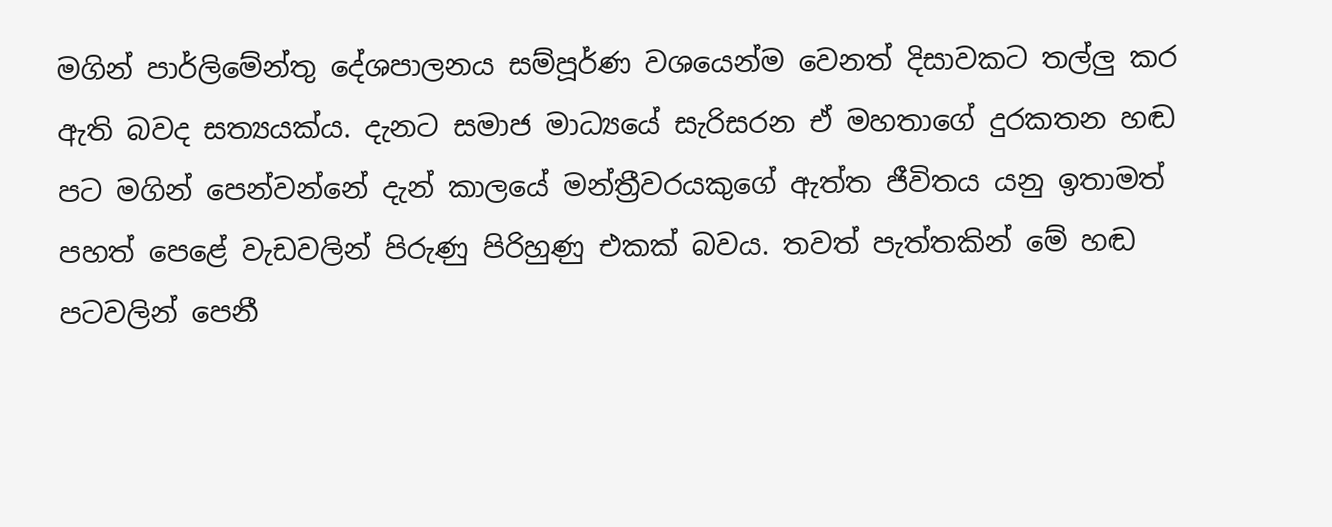මගින් පාර්ලිමේන්තු දේශපාලනය සම්පූර්ණ වශයෙන්ම වෙනත් දිසාවකට තල්ලු කර ඇති බවද සත්‍යයක්ය. දැනට සමාජ මාධ්‍යයේ සැරිසරන ඒ මහතාගේ දුරකතන හඬ පට මගින් පෙන්වන්නේ දැන් කාලයේ මන්ත්‍රීවරයකුගේ ඇත්ත ජීවිතය යනු ඉතාමත් පහත් පෙළේ වැඩවලින් පිරුණු පිරිහුණු එකක් බවය. තවත් පැත්තකින් මේ හඬ පටවලින් පෙනී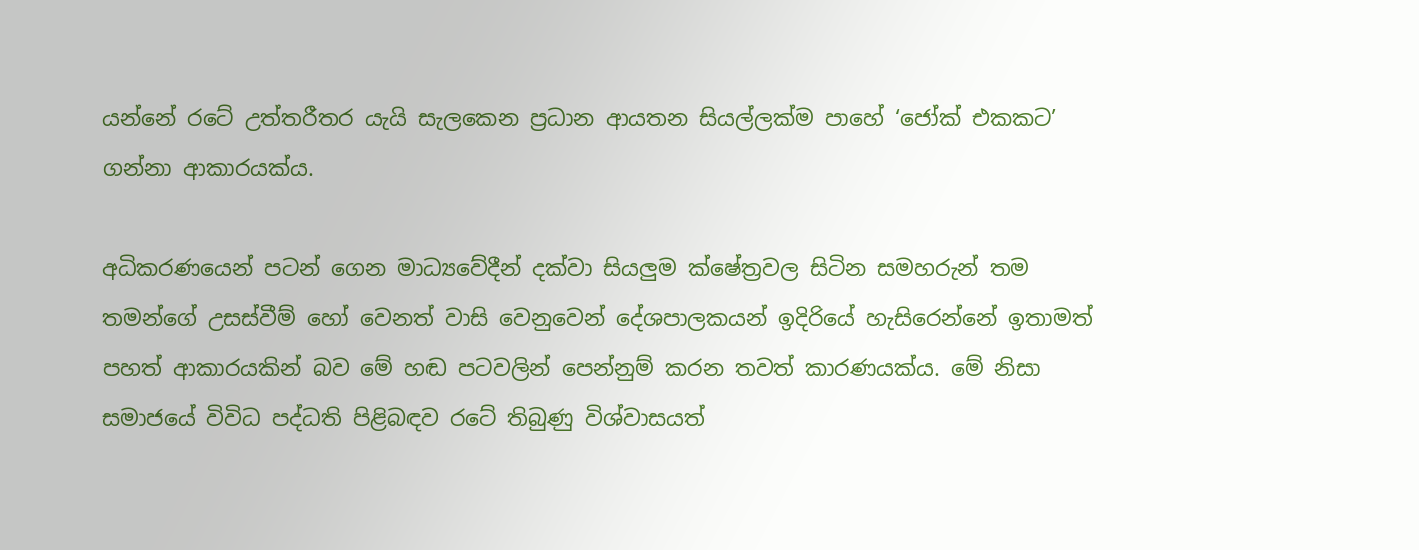යන්නේ රටේ උත්තරීතර යැයි සැලකෙන ප්‍රධාන ආයතන සියල්ලක්ම පාහේ ‘ජෝක් එකකට’ ගන්නා ආකාරයක්ය.

අධිකරණයෙන් පටන් ගෙන මාධ්‍යවේදීන් දක්වා සියලුම ක්ෂේත්‍රවල සිටින සමහරුන් තම තමන්ගේ උසස්වීම් හෝ වෙනත් වාසි වෙනුවෙන් දේශපාලකයන් ඉදිරියේ හැසිරෙන්නේ ඉතාමත් පහත් ආකාරයකින් බව මේ හඬ පටවලින් පෙන්නුම් කරන තවත් කාරණයක්ය. මේ නිසා සමාජයේ විවිධ පද්ධති පිළිබඳව රටේ තිබුණු විශ්වාසයත්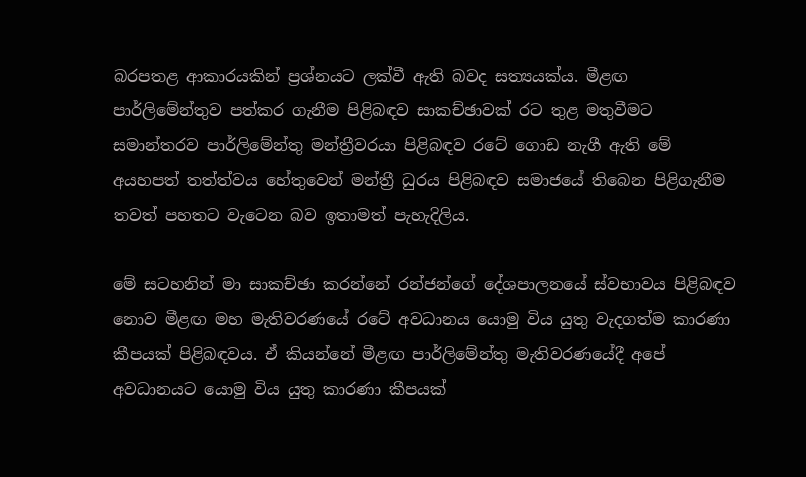බරපතළ ආකාරයකින් ප්‍රශ්නයට ලක්වී ඇති බවද සත්‍යයක්ය. මීළඟ පාර්ලිමේන්තුව පත්කර ගැනීම පිළිබඳව සාකච්ඡාවක් රට තුළ මතුවීමට සමාන්තරව පාර්ලිමේන්තු මන්ත්‍රීවරයා පිළිබඳව රටේ ගොඩ නැගී ඇති මේ අයහපත් තත්ත්වය හේතුවෙන් මන්ත්‍රී ධුරය පිළිබඳව සමාජයේ තිබෙන පිළිගැනීම තවත් පහතට වැටෙන බව ඉතාමත් පැහැදිලිය.

මේ සටහනින් මා සාකච්ඡා කරන්නේ රන්ජන්ගේ දේශපාලනයේ ස්වභාවය පිළිබඳව නොව මීළඟ මහ මැතිවරණයේ රටේ අවධානය යොමු විය යුතු වැදගත්ම කාරණා කීපයක් පිළිබඳවය. ඒ කියන්නේ මීළඟ පාර්ලිමේන්තු මැතිවරණයේදී අපේ අවධානයට යොමු විය යුතු කාරණා කීපයක්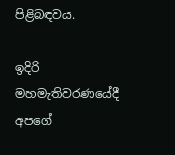පිළිබඳවය.

ඉදිරි මහමැතිවරණයේදී අපගේ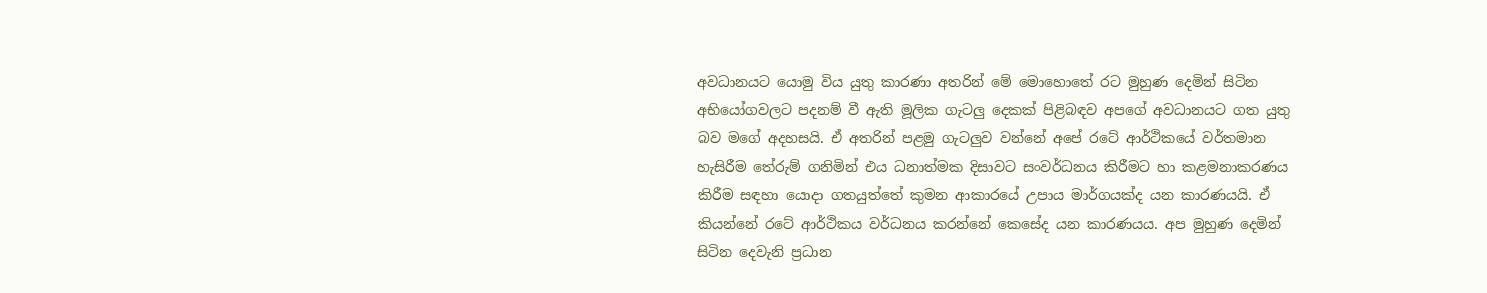අවධානයට යොමු විය යුතු කාරණා අතරින් මේ මොහොතේ රට මුහුණ දෙමින් සිටින අභියෝගවලට පදනම් වී ඇති මූලික ගැටලු දෙකක් පිළිබඳව අපගේ අවධානයට ගත යුතු බව මගේ අදහසයි. ඒ අතරින් පළමු ගැටලුව වන්නේ අපේ රටේ ආර්ථිකයේ වර්තමාන හැසිරීම තේරුම් ගනිමින් එය ධනාත්මක දිසාවට සංවර්ධනය කිරීමට හා කළමනාකරණය කිරීම සඳහා යොදා ගතයුත්තේ කුමන ආකාරයේ උපාය මාර්ගයක්ද යන කාරණයයි. ඒ කියන්නේ රටේ ආර්ථිකය වර්ධනය කරන්නේ කෙසේද යන කාරණයය. අප මුහුණ දෙමින් සිටින දෙවැනි ප්‍රධාන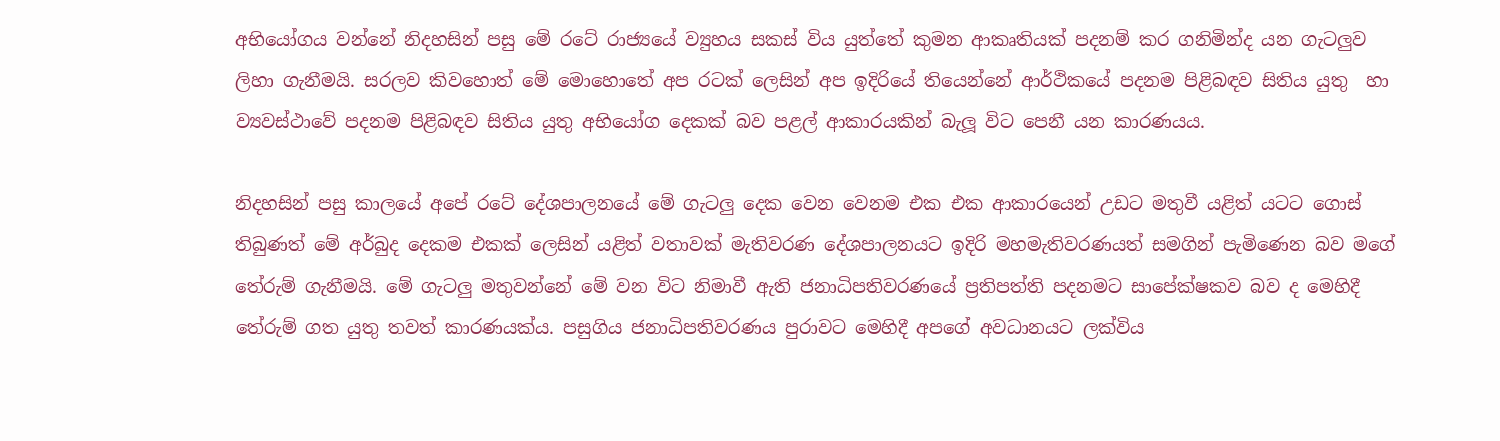අභියෝගය වන්නේ නිදහසින් පසු මේ රටේ රාජ්‍යයේ ව්‍යුහය සකස් විය යුත්තේ කුමන ආකෘතියක් පදනම් කර ගනිමින්ද යන ගැටලුව ලිහා ගැනීමයි. සරලව කිවහොත් මේ මොහොතේ අප රටක් ලෙසින් අප ඉදිරියේ තියෙන්නේ ආර්ථිකයේ පදනම පිළිබඳව සිතිය යුතු  හා ව්‍යවස්ථාවේ පදනම පිළිබඳව සිතිය යුතු අභියෝග දෙකක් බව පළල් ආකාරයකින් බැලූ විට පෙනී යන කාරණයය.

නිදහසින් පසු කාලයේ අපේ රටේ දේශපාලනයේ මේ ගැටලු දෙක වෙන වෙනම එක එක ආකාරයෙන් උඩට මතුවී යළිත් යටට ගොස් තිබුණත් මේ අර්බුද දෙකම එකක් ලෙසින් යළිත් වතාවක් මැතිවරණ දේශපාලනයට ඉදිරි මහමැතිවරණයත් සමගින් පැමිණෙන බව මගේ තේරුම් ගැනීමයි. මේ ගැටලු මතුවන්නේ මේ වන විට නිමාවී ඇති ජනාධිපතිවරණයේ ප්‍රතිපත්ති පදනමට සාපේක්ෂකව බව ද මෙහිදී තේරුම් ගත යුතු තවත් කාරණයක්ය. පසුගිය ජනාධිපතිවරණය පුරාවට මෙහිදී අපගේ අවධානයට ලක්විය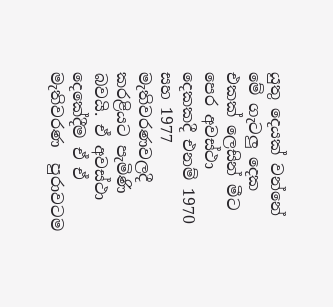යුතු දෙයක් වන්නේ මේ ගැටලු දෙක එකක් ලෙසින් මීට පෙර අවස්ථා දෙකකදී එනම් 1970 සහ 1977 මැතිවරණවලදී කරළියට පැමිණි බවයි. ඒ අවස්ථා දෙකේදීම ඒ ඒ මැතිවරණ  පුරාවටම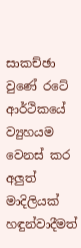සාකච්ඡා වුණේ රටේ ආර්ථිකයේ ව්‍යුහයම වෙනස් කර අලුත් මාදිලියක් හඳුන්වාදීමත්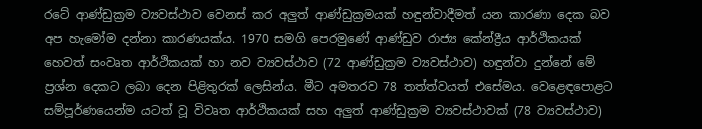රටේ ආණ්ඩුක්‍රම ව්‍යවස්ථාව වෙනස් කර අලුත් ආණ්ඩුක්‍රමයක් හඳුන්වාදීමත් යන කාරණා දෙක බව අප හැමෝම දන්නා කාරණයක්ය. 1970 සමගි පෙරමුණේ ආණ්ඩුව රාජ්‍ය කේන්ද්‍රීය ආර්ථිකයක් හෙවත් සංවෘත ආර්ථිකයක් හා නව ව්‍යවස්ථාව (72 ආණ්ඩුක්‍රම ව්‍යවස්ථාව) හඳුන්වා දුන්නේ මේ ප්‍රශ්න දෙකට ලබා දෙන පිළිතුරක් ලෙසින්ය. මීට අමතරව 78 තත්ත්වයත් එසේමය. වෙළෙඳපොළට සම්පූර්ණයෙන්ම යටත් වූ විවෘත ආර්ථිකයක් සහ අලුත් ආණ්ඩුක්‍රම ව්‍යවස්ථාවක් (78 ව්‍යවස්ථාව)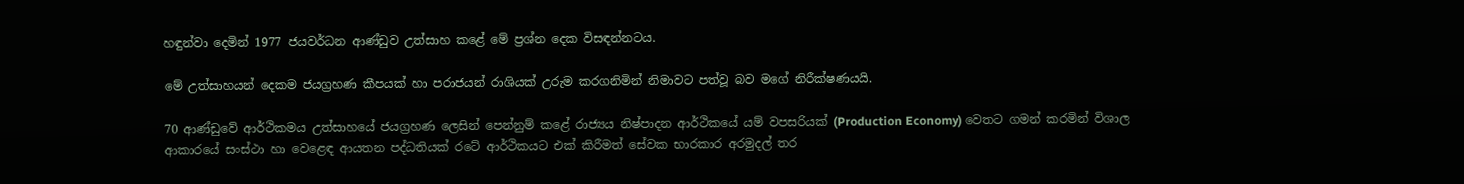හඳුන්වා දෙමින් 1977 ජයවර්ධන ආණ්ඩුව උත්සාහ කළේ මේ ප්‍රශ්න දෙක විසඳන්නටය.

මේ උත්සාහයන් දෙකම ජයග්‍රහණ කීපයක් හා පරාජයන් රාශියක් උරුම කරගනිමින් නිමාවට පත්වූ බව මගේ නිරීක්ෂණයයි.

70 ආණ්ඩුවේ ආර්ථිකමය උත්සාහයේ ජයග්‍රහණ ලෙසින් පෙන්නුම් කළේ රාජ්‍යය නිෂ්පාදන ආර්ථිකයේ යම් වපසරියක් (Production Economy) වෙතට ගමන් කරමින් විශාල ආකාරයේ සංස්ථා හා වෙළෙඳ ආයතන පද්ධතියක් රටේ ආර්ථිකයට එක් කිරීමත් සේවක භාරකාර අරමුදල් තර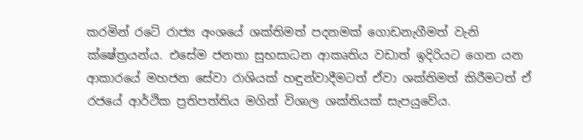කරමින් රටේ රාජ්‍ය අංශයේ ශක්තිමත් පදනමක් ගොඩනැගීමත් වැනි ක්ෂේත්‍රයන්ය. එසේම ජනතා සුභසාධන ආකෘතිය වඩාත් ඉදිරියට ගෙන යන ආකාරයේ මහජන සේවා රාශියක් හඳුන්වාදීමටත් ඒවා ශක්තිමත් කිරීමටත් ඒ රජයේ ආර්ථික ප්‍රතිපත්තිය මගින් විශාල ශක්තියක් සැපයුවේය.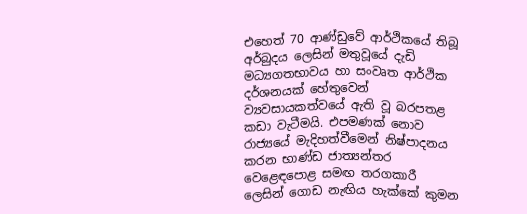එහෙත් 70 ආණ්ඩුවේ ආර්ථිකයේ තිබූ අර්බුදය ලෙසින් මතුවූයේ දැඩි මධ්‍යගතභාවය හා සංවෘත ආර්ථික දර්ශනයක් හේතුවෙන් ව්‍යවසායකත්වයේ ඇති වූ බරපතළ කඩා වැටීමයි. එපමණක් නොව රාජ්‍යයේ මැදිහත්වීමෙන් නිෂ්පාදනය කරන භාණ්ඩ ජාත්‍යන්තර වෙළෙඳපොළ සමඟ තරගකාරී ලෙසින් ගොඩ නැඟිය හැක්කේ කුමන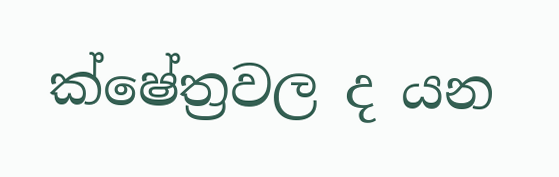ක්ෂේත්‍රවල ද යන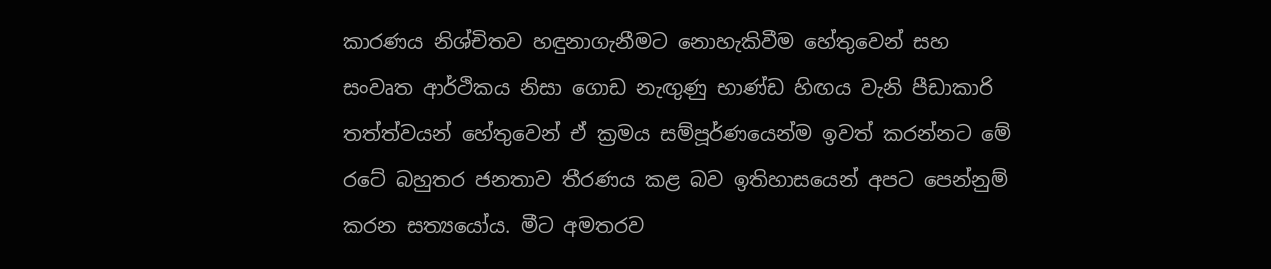කාරණය නිශ්චිතව හඳුනාගැනීමට නොහැකිවීම හේතුවෙන් සහ සංවෘත ආර්ථිකය නිසා ගොඩ නැඟුණු භාණ්ඩ හිඟය වැනි පීඩාකාරි තත්ත්වයන් හේතුවෙන් ඒ ක්‍රමය සම්පූර්ණයෙන්ම ඉවත් කරන්නට මේ රටේ බහුතර ජනතාව තීරණය කළ බව ඉතිහාසයෙන් අපට පෙන්නුම් කරන සත්‍යයෝය. මීට අමතරව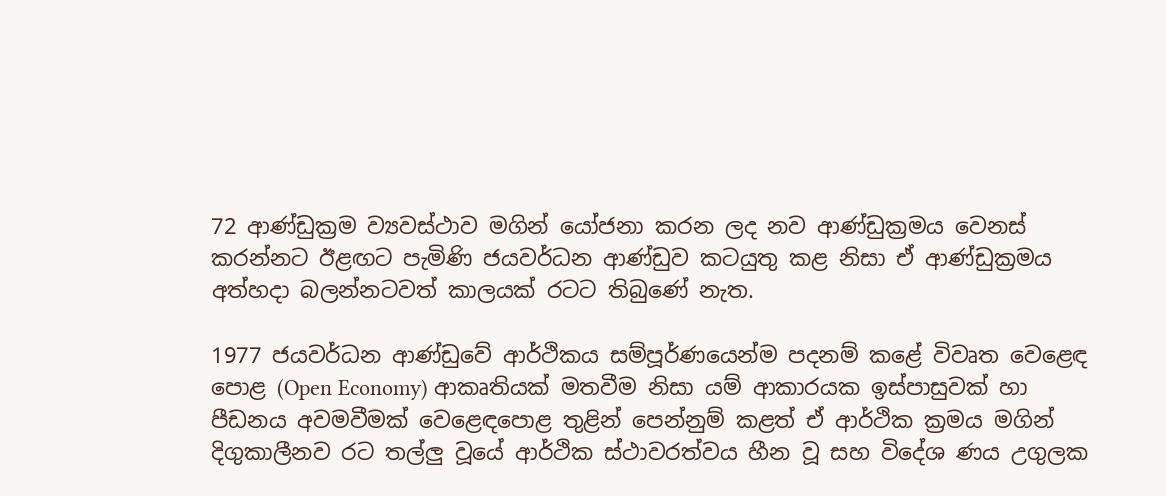72 ආණ්ඩුක්‍රම ව්‍යවස්ථාව මගින් යෝජනා කරන ලද නව ආණ්ඩුක්‍රමය වෙනස් කරන්නට ඊළඟට පැමිණි ජයවර්ධන ආණ්ඩුව කටයුතු කළ නිසා ඒ ආණ්ඩුක්‍රමය අත්හදා බලන්නටවත් කාලයක් රටට තිබුණේ නැත.

1977 ජයවර්ධන ආණ්ඩුවේ ආර්ථිකය සම්පූර්ණයෙන්ම පදනම් කළේ විවෘත වෙළෙඳ පොළ (Open Economy) ආකෘතියක් මතවීම නිසා යම් ආකාරයක ඉස්පාසුවක් හා පීඩනය අවමවීමක් වෙළෙඳපොළ තුළින් පෙන්නුම් කළත් ඒ ආර්ථික ක්‍රමය මගින්  දිගුකාලීනව රට තල්ලු වූයේ ආර්ථික ස්ථාවරත්වය හීන වූ සහ විදේශ ණය උගුලක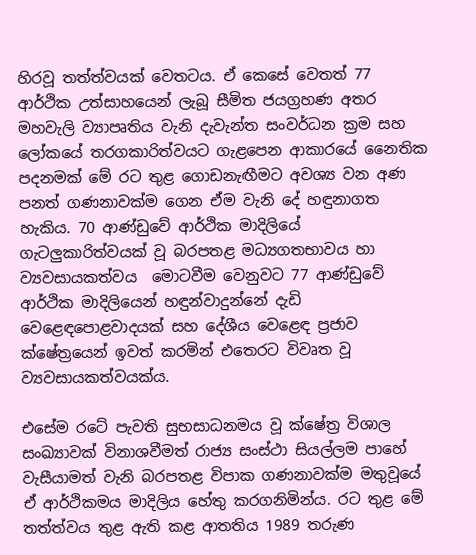හිරවූ තත්ත්වයක් වෙතටය. ඒ කෙසේ වෙතත් 77 ආර්ථික උත්සාහයෙන් ලැබූ සීමිත ජයග්‍රහණ අතර මහවැලි ව්‍යාපෘතිය වැනි දැවැන්ත සංවර්ධන ක්‍රම සහ ලෝකයේ තරගකාරිත්වයට ගැළපෙන ආකාරයේ නෛතික පදනමක් මේ රට තුළ ගොඩනැඟීමට අවශ්‍ය වන අණ පනත් ගණනාවක්ම ගෙන ඒම වැනි දේ හඳුනාගත හැකිය. 70 ආණ්ඩුවේ ආර්ථික මාදිලියේ ගැටලුකාරිත්වයක් වූ බරපතළ මධ්‍යගතභාවය හා ව්‍යවසායකත්වය  මොටවීම වෙනුවට 77 ආණ්ඩුවේ ආර්ථික මාදිලියෙන් හඳුන්වාදුන්නේ දැඩි වෙළෙඳපොළවාදයක් සහ දේශීය වෙළෙඳ ප්‍රජාව ක්ෂේත්‍රයෙන් ඉවත් කරමින් එතෙරට විවෘත වූ ව්‍යවසායකත්වයක්ය.

එසේම රටේ පැවති සුභසාධනමය වූ ක්ෂේත්‍ර විශාල සංඛ්‍යාවක් විනාශවීමත් රාජ්‍ය සංස්ථා සියල්ලම පාහේ වැසීයාමත් වැනි බරපතළ විපාක ගණනාවක්ම මතුවූයේ ඒ ආර්ථිකමය මාදිලිය හේතු කරගනිමින්ය. රට තුළ මේ තත්ත්වය තුළ ඇති කළ ආතතිය 1989 තරුණ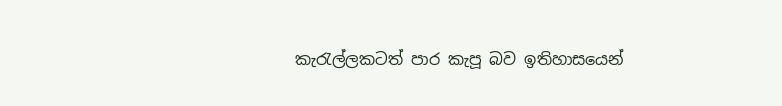කැරැල්ලකටත් පාර කැපූ බව ඉතිහාසයෙන්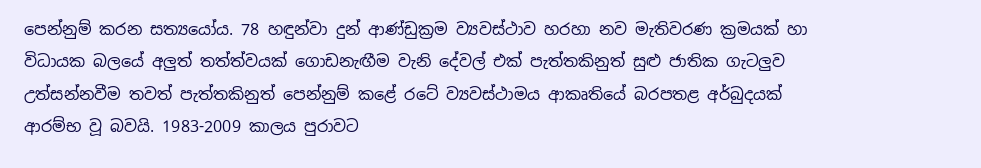පෙන්නුම් කරන සත්‍යයෝය. 78 හඳුන්වා දුන් ආණ්ඩුක්‍රම ව්‍යවස්ථාව හරහා නව මැතිවරණ ක්‍රමයක් හා විධායක බලයේ අලුත් තත්ත්වයක් ගොඩනැඟීම වැනි දේවල් එක් පැත්තකිනුත් සුළු ජාතික ගැටලුව උත්සන්නවීම තවත් පැත්තකිනුත් පෙන්නුම් කළේ රටේ ව්‍යවස්ථාමය ආකෘතියේ බරපතළ අර්බුදයක් ආරම්භ වූ බවයි. 1983-2009 කාලය පුරාවට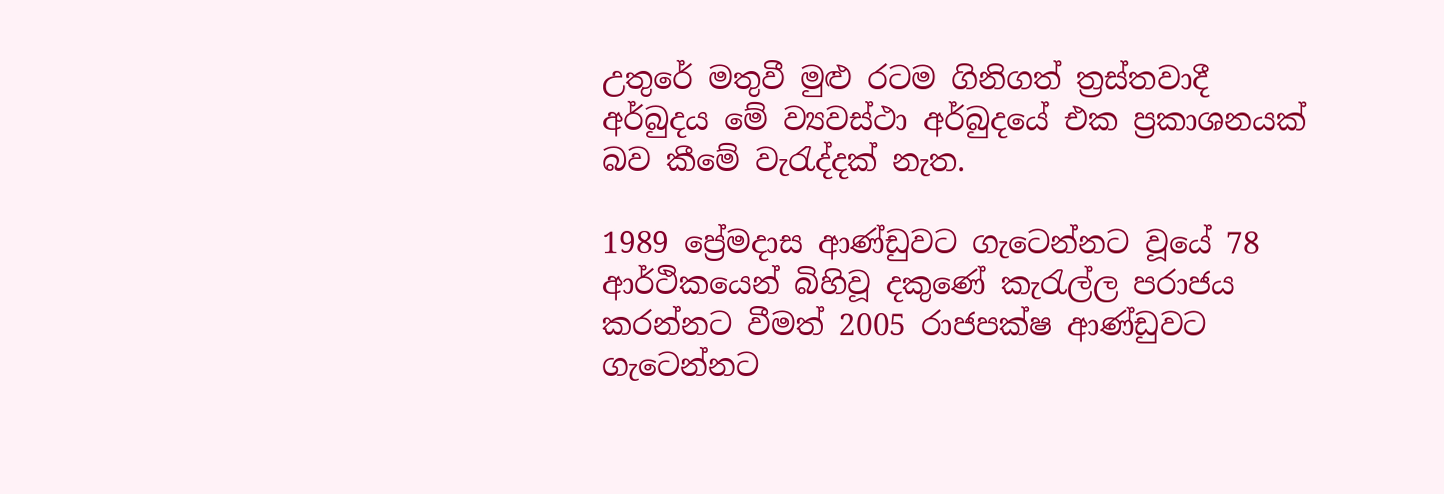උතුරේ මතුවී මුළු රටම ගිනිගත් ත්‍රස්තවාදී අර්බුදය මේ ව්‍යවස්ථා අර්බුදයේ එක ප්‍රකාශනයක් බව කීමේ වැරැද්දක් නැත.

1989 ප්‍රේමදාස ආණ්ඩුවට ගැටෙන්නට වූයේ 78 ආර්ථිකයෙන් බිහිවූ දකුණේ කැරැල්ල පරාජය කරන්නට වීමත් 2005 රාජපක්ෂ ආණ්ඩුවට ගැටෙන්නට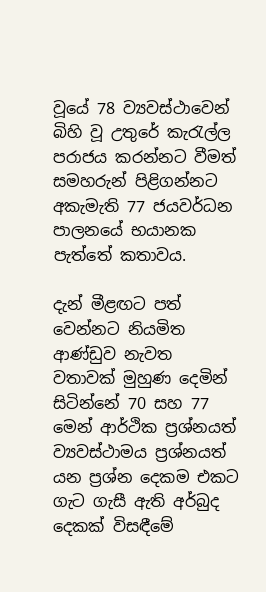වූයේ 78 ව්‍යවස්ථාවෙන් බිහි වූ උතුරේ කැරැල්ල පරාජය කරන්නට වීමත් සමහරුන් පිළිගන්නට අකැමැති 77 ජයවර්ධන පාලනයේ භයානක පැත්තේ කතාවය.

දැන් මීළඟට පත් වෙන්නට නියමිත ආණ්ඩුව නැවත වතාවක් මුහුණ දෙමින් සිටින්නේ 70 සහ 77 මෙන් ආර්ථික ප්‍රශ්නයත් ව්‍යවස්ථාමය ප්‍රශ්නයත් යන ප්‍රශ්න දෙකම එකට ගැට ගැසී ඇති අර්බුද දෙකක් විසඳීමේ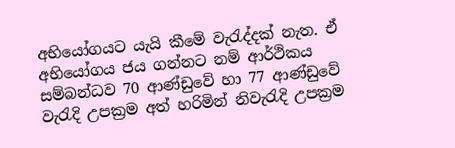අභියෝගයට යැයි කීමේ වැරැද්දක් නැත. ඒ අභියෝගය ජය ගන්නට නම් ආර්ථිකය සම්බන්ධව 70 ආණ්ඩුවේ හා 77 ආණ්ඩුවේ වැරැදි උපක්‍රම අත් හරිමින් නිවැරැදි උපක්‍රම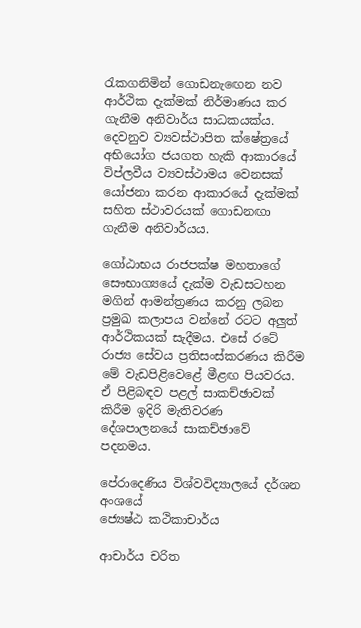රැකගනිමින් ගොඩනැඟෙන නව ආර්ථික දැක්මක් නිර්මාණය කර ගැනීම අනිවාර්ය සාධකයක්ය. දෙවනුව ව්‍යවස්ථාපිත ක්ෂේත්‍රයේ අභියෝග ජයගත හැකි ආකාරයේ විප්ලවීය ව්‍යවස්ථාමය වෙනසක් යෝජනා කරන ආකාරයේ දැක්මක් සහිත ස්ථාවරයක් ගොඩනඟා ගැනීම අනිවාර්යය.

ගෝඨාභය රාජපක්ෂ මහතාගේ සෞභාග්‍යයේ දැක්ම වැඩසටහන මගින් ආමන්ත්‍රණය කරනු ලබන ප්‍රමුඛ කලාපය වන්නේ රටට අලුත් ආර්ථිකයක් සැදීමය. එසේ රටේ රාජ්‍ය සේවය ප්‍රතිසංස්කරණය කිරීම මේ වැඩපිළිවෙළේ මීළඟ පියවරය. ඒ පිළිබඳව පළල් සාකච්ඡාවක් කිරීම ඉදිරි මැතිවරණ දේශපාලනයේ සාකච්ඡාවේ පදනමය.

පේරාදෙණිය විශ්වවිද්‍යාලයේ දර්ශන අංශයේ
ජ්‍යෙෂ්ඨ කථිකාචාර්ය

ආචාර්ය චරිත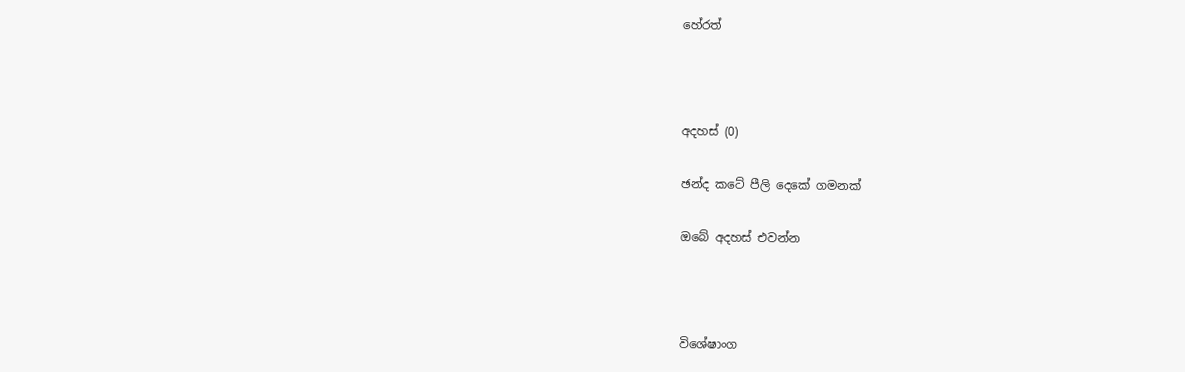හේරත්



අදහස් (0)

ඡන්ද කටේ පීලි දෙකේ ගමනක්

ඔබේ අදහස් එවන්න



විශේෂාංග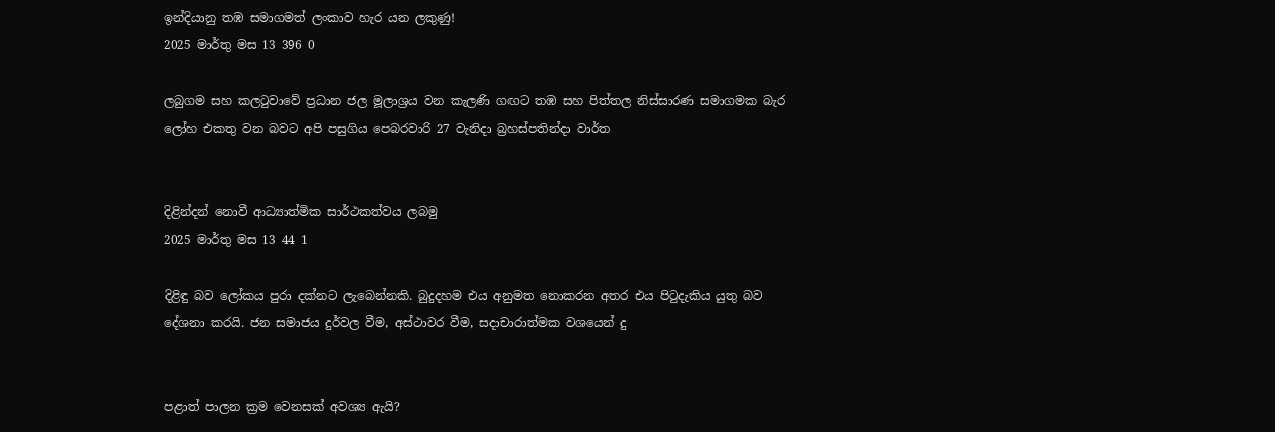ඉන්දියානු තඹ සමාගමත් ලංකාව හැර යන ලකුණු!
2025 මාර්තු මස 13 396 0

ලබුගම සහ කලටුවාවේ ප්‍රධාන ජල මූලාශ්‍රය වන කැලණි ගඟට තඹ සහ පිත්තල නිස්සාරණ සමාගමක බැර ලෝහ එකතු වන බවට අපි පසුගිය පෙබරවාරි 27 වැනිදා බ්‍රහස්පතින්දා වාර්ත


දිළින්දන් නොවී ආධ්‍යාත්මික සාර්ථකත්වය ලබමු
2025 මාර්තු මස 13 44 1

දිළිඳු බව ලෝකය පුරා දක්නට ලැබෙන්නකි. බුදුදහම එය අනුමත නොකරන අතර එය පිටුදැකිය යුතු බව දේශනා කරයි. ජන සමාජය දුර්වල වීම, අස්ථාවර වීම, සදාචාරාත්මක වශයෙන් දු


පළාත් පාලන ක්‍රම වෙනසක් අවශ්‍ය ඇයි?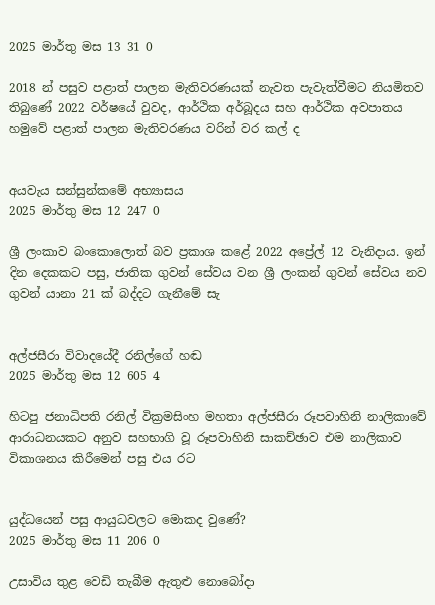2025 මාර්තු මස 13 31 0

2018 න් පසුව පළාත් පාලන මැතිවරණයක් නැවත පැවැත්වීමට නියමිතව තිබුණේ 2022 වර්ෂයේ වුවද, ආර්ථික අර්බූදය සහ ආර්ථික අවපාතය හමුවේ පළාත් පාලන මැතිවරණය වරින් වර කල් ද


අයවැය සන්සුන්කමේ අභ්‍යාසය
2025 මාර්තු මස 12 247 0

ශ්‍රී ලංකාව බංකොලොත් බව ප්‍රකාශ කළේ 2022 අප්‍රේල් 12 වැනිදාය. ඉන් දින දෙකකට පසු, ජාතික ගුවන් සේවය වන ශ්‍රී ලංකන් ගුවන් සේවය නව ගුවන් යානා 21 ක් බද්දට ගැනීමේ සැ


අල්ජසීරා විවාදයේදී රනිල්ගේ හඬ
2025 මාර්තු මස 12 605 4

හිටපු ජනාධිපති රනිල් වික්‍රමසිංහ මහතා අල්ජසීරා රූපවාහිනි නාලිකාවේ ආරාධනයකට අනුව සහභාගි වූ රූපවාහිනි සාකච්ඡාව එම නාලිකාව විකාශනය කිරීමෙන් පසු එය රට


යුද්ධයෙන් පසු ආයුධවලට මොකද වුණේ?
2025 මාර්තු මස 11 206 0

උසාවිය තුළ වෙඩි තැබීම ඇතුළු නොබෝදා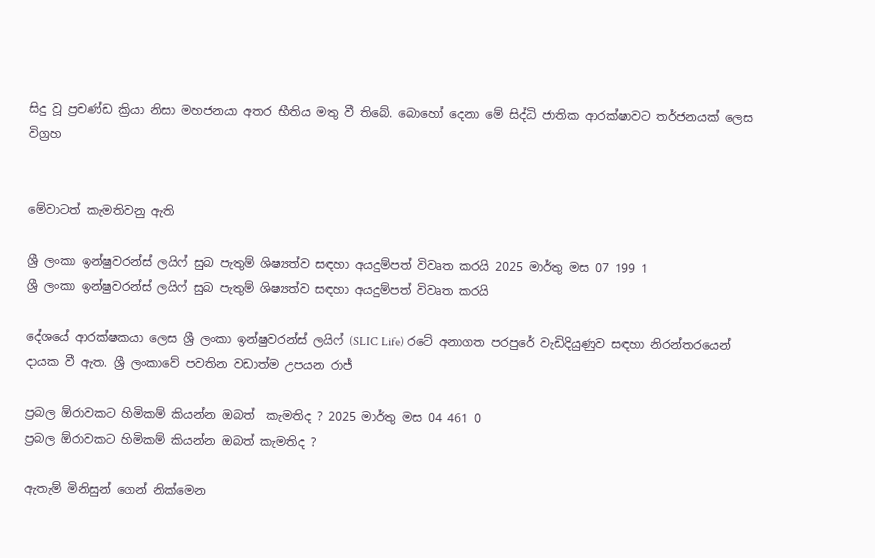සිදු වූ ප්‍රචණ්ඩ ක්‍රියා නිසා මහජනයා අතර භීතිය මතු වී තිබේ. බොහෝ දෙනා මේ සිද්ධි ජාතික ආරක්ෂාවට තර්ජනයක් ලෙස විග්‍රහ


මේවාටත් කැමතිවනු ඇති

ශ්‍රී ලංකා ඉන්ෂුවරන්ස් ලයිෆ් සුබ පැතුම් ශිෂ්‍යත්ව සඳහා අයදුම්පත් විවෘත කරයි 2025 මාර්තු මස 07 199 1
ශ්‍රී ලංකා ඉන්ෂුවරන්ස් ලයිෆ් සුබ පැතුම් ශිෂ්‍යත්ව සඳහා අයදුම්පත් විවෘත කරයි

දේශයේ ආරක්ෂකයා ලෙස ශ්‍රී ලංකා ඉන්ෂුවරන්ස් ලයිෆ් (SLIC Life) රටේ අනාගත පරපුරේ වැඩිදියුණුව සඳහා නිරන්තරයෙන් දායක වී ඇත. ශ්‍රී ලංකාවේ පවතින වඩාත්ම උපයන රාජ්‍

ප්‍රබල ඕරාවකට හිමිකම් කියන්න ඔබත්  කැමතිද ? 2025 මාර්තු මස 04 461 0
ප්‍රබල ඕරාවකට හිමිකම් කියන්න ඔබත් කැමතිද ?

ඇතැම් මිනිසුන් ගෙන් නික්මෙන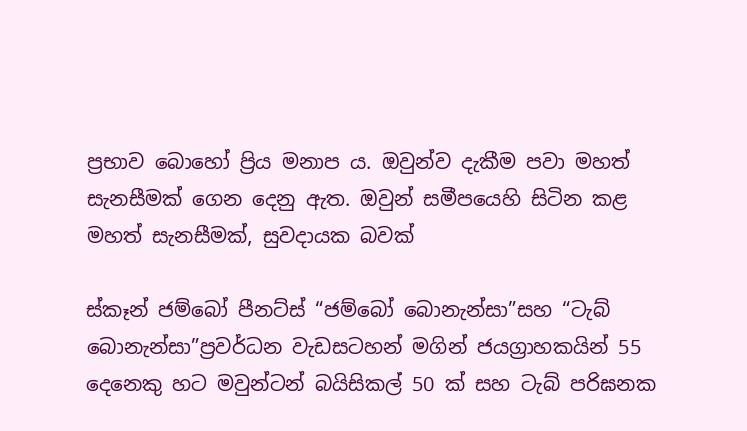ප්‍රභාව බොහෝ ප්‍රිය මනාප ය. ඔවුන්ව දැකීම පවා මහත් සැනසීමක් ගෙන දෙනු ඇත. ඔවුන් සමීපයෙහි සිටින කළ මහත් සැනසීමක්, සුවදායක බවක්

ස්කෑන් ජම්බෝ පීනට්ස් “ජම්බෝ බොනැන්සා”සහ “ටැබ් බොනැන්සා”ප්‍රවර්ධන වැඩසටහන් මගින් ජයග්‍රාහකයින් 55 දෙනෙකු හට මවුන්ටන් බයිසිකල් 50 ක් සහ ටැබ් පරිඝනක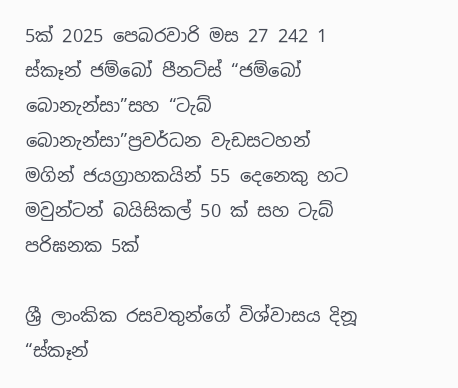5ක් 2025 පෙබරවාරි මස 27 242 1
ස්කෑන් ජම්බෝ පීනට්ස් “ජම්බෝ බොනැන්සා”සහ “ටැබ් බොනැන්සා”ප්‍රවර්ධන වැඩසටහන් මගින් ජයග්‍රාහකයින් 55 දෙනෙකු හට මවුන්ටන් බයිසිකල් 50 ක් සහ ටැබ් පරිඝනක 5ක්

ශ්‍රී ලාංකික රසවතුන්ගේ විශ්වාසය දිනූ “ස්කෑන්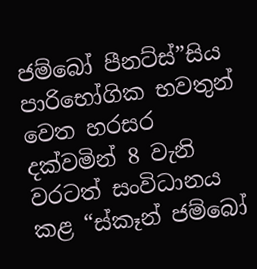ජම්බෝ පීනට්ස්”සිය පාරිභෝගික භවතුන් වෙත හරසර දක්වමින් 8 වැනි වරටත් සංවිධානය කළ “ස්කෑන් ජම්බෝ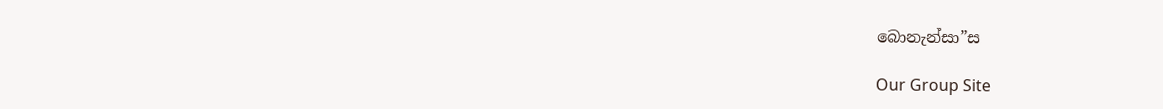බොනැන්සා”ස

Our Group Site